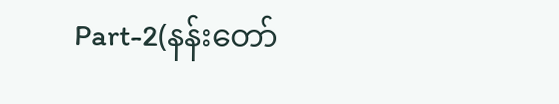Part-2(နန်းတော်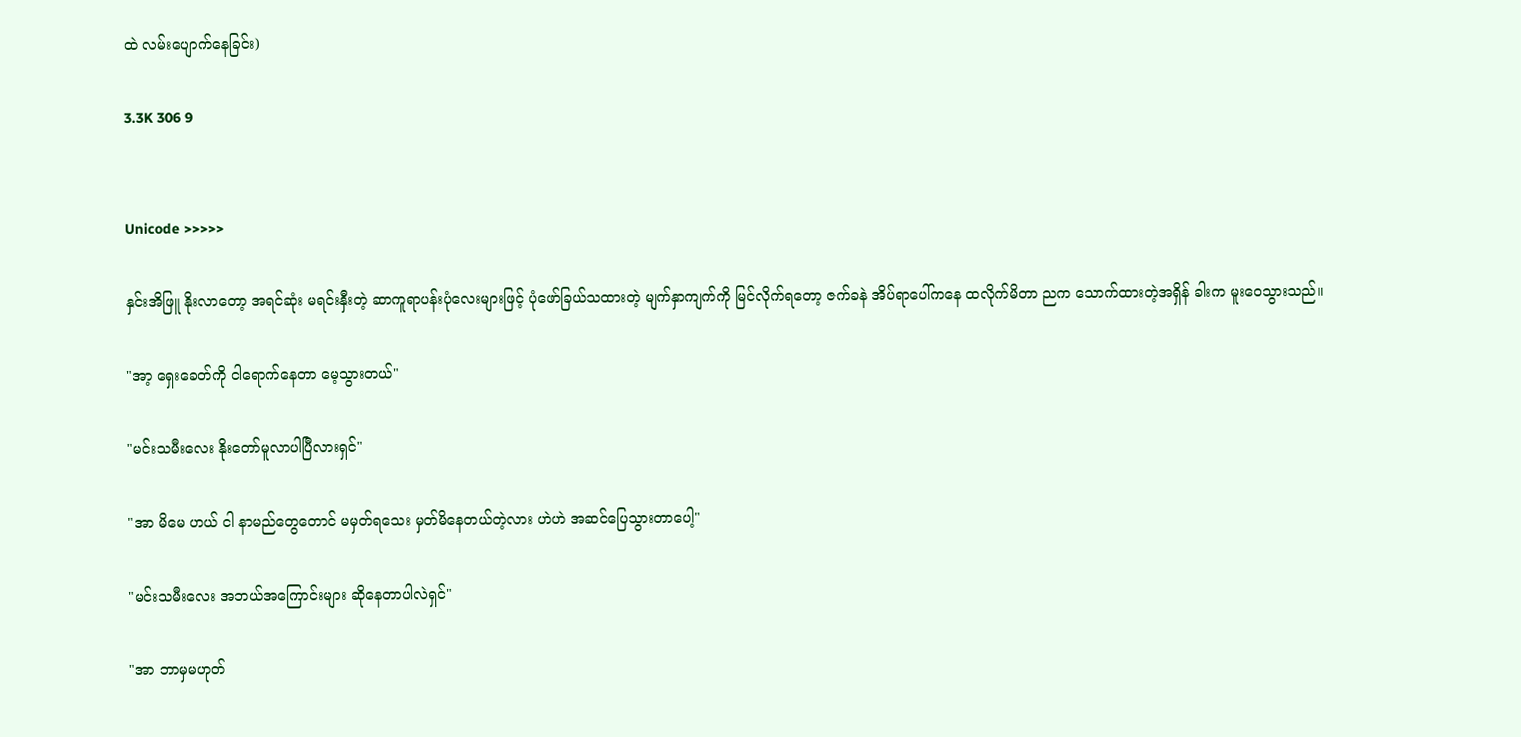ထဲ လမ်းပျောက်နေခြင်း)

3.3K 306 9


Unicode >>>>>

နှင်းအိဖြူ နိုးလာတော့ အရင်ဆုံး မရင်းနှီးတဲ့ ဆာကူရာပန်းပုံလေးများဖြင့် ပုံဖော်ခြယ်သထားတဲ့ မျက်နှာကျက်ကို မြင်လိုက်ရတော့ ဇက်ခနဲ အိပ်ရာပေါ်ကနေ ထလိုက်မိတာ ညက သောက်ထားတဲ့အရှိန် ခါးက မူးဝေသွားသည်။

"အာ့ ရှေးခေတ်ကို ငါရောက်နေတာ မေ့သွားတယ်"

"မင်းသမီးလေး နိုးတော်မူလာပါပြီလားရှင်"

"အာ မိမေ ဟယ် ငါ နာမည်တွေတောင် မမှတ်ရသေး မှတ်မိနေတယ်တဲ့လား ဟဲဟဲ အဆင်ပြေသွားတာပေါ့"

"မင်းသမီးလေး အဘယ်အကြောင်းများ ဆိုနေတာပါလဲရှင်"

"အာ ဘာမှမဟုတ်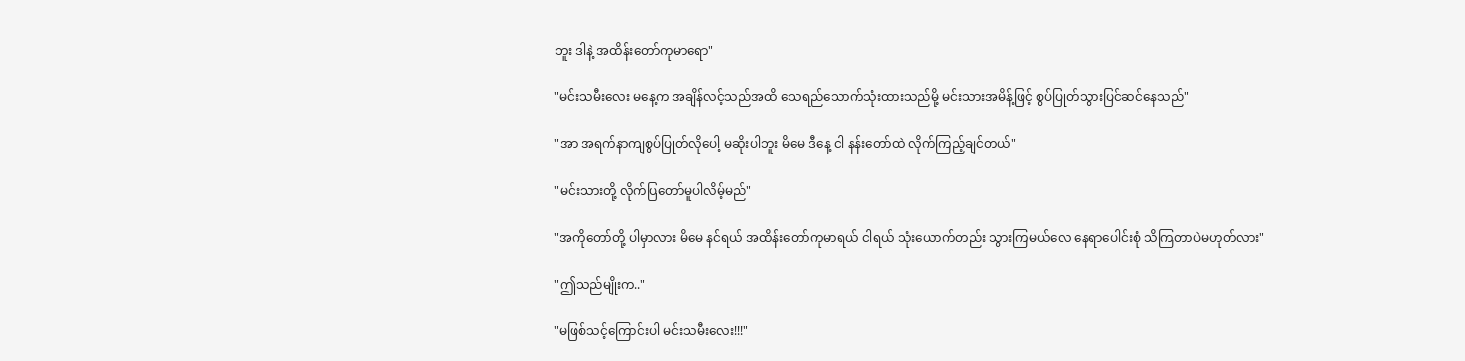ဘူး ဒါနဲ့ အထိန်းတော်ကုမာရော"

"မင်းသမီးလေး မနေ့က အချိန်လင့်သည်အထိ သေရည်သောက်သုံးထားသည်မို့ မင်းသားအမိန့်ဖြင့် စွပ်ပြုတ်သွားပြင်ဆင်နေသည်"

"အာ အရက်နာကျစွပ်ပြုတ်လိုပေါ့ မဆိုးပါဘူး မိမေ ဒီနေ့ ငါ နန်းတော်ထဲ လိုက်ကြည့်ချင်တယ်"

"မင်းသားတို့ လိုက်ပြတော်မူပါလိမ့်မည်"

"အကိုတော်တို့ ပါမှာလား မိမေ နင်ရယ် အထိန်းတော်ကုမာရယ် ငါရယ် သုံးယောက်တည်း သွားကြမယ်လေ နေရာပေါင်းစုံ သိကြတာပဲမဟုတ်လား"

"ဤသည်မျိုးက.."

"မဖြစ်သင့်ကြောင်းပါ မင်းသမီးလေး!!!"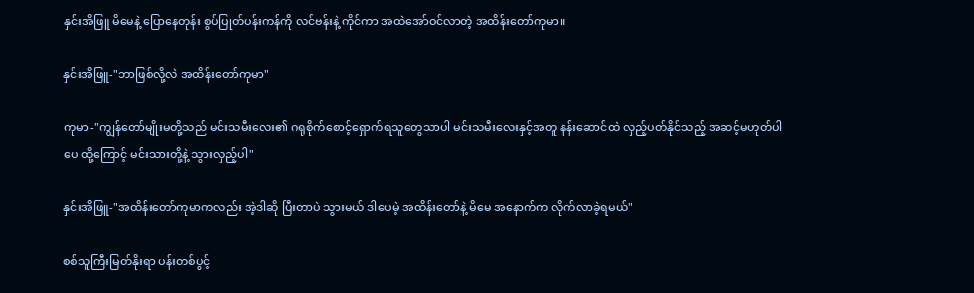နှင်းအိဖြူ မိမေနဲ့ ပြောနေတုန်း စွပ်ပြုတ်ပန်းကန်ကို လင်ဗန်းနဲ့ ကိုင်ကာ အထဲအော်ဝင်လာတဲ့ အထိန်းတော်ကုမာ။

နှင်းအိဖြူ-"ဘာဖြစ်လို့လဲ အထိန်းတော်ကုမာ"

ကုမာ-"ကျွန်တော်မျိုးမတို့သည် မင်းသမီးလေး၏ ဂရုစိုက်စောင့်ရှောက်ရသူတွေသာပါ မင်းသမီးလေးနှင့်အတူ နန်းဆောင်ထဲ လှည့်ပတ်နိုင်သည့် အဆင့်မဟုတ်ပါပေ ထို့ကြောင့် မင်းသားတို့နဲ့ သွားလှည့်ပါ"

နှင်းအိဖြူ-"အထိန်းတော်ကုမာကလည်း အဲ့ဒါဆို ပြီးတာပဲ သွားမယ် ဒါပေမဲ့ အထိန်းတော်နဲ့ မိမေ အနောက်က လိုက်လာခဲ့ရမယ်"

စစ်သူကြီးမြတ်နိုးရာ ပန်းတစ်ပွင့်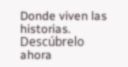Donde viven las historias. Descúbrelo ahora